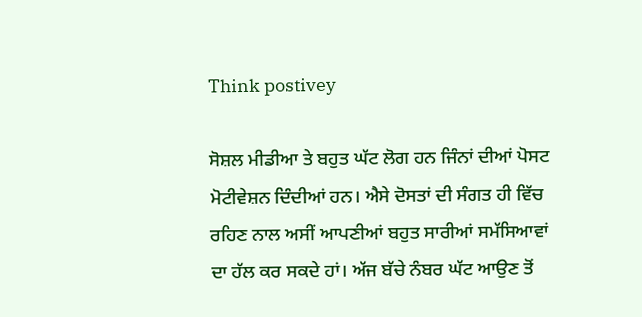Think postivey

ਸੋਸ਼ਲ ਮੀਡੀਆ ਤੇ ਬਹੁਤ ਘੱਟ ਲੋਗ ਹਨ ਜਿੰਨਾਂ ਦੀਆਂ ਪੋਸਟ ਮੋਟੀਵੇਸ਼ਨ ਦਿੰਦੀਆਂ ਹਨ। ਐਸੇ ਦੋਸਤਾਂ ਦੀ ਸੰਗਤ ਹੀ ਵਿੱਚ ਰਹਿਣ ਨਾਲ ਅਸੀਂ ਆਪਣੀਆਂ ਬਹੁਤ ਸਾਰੀਆਂ ਸਮੱਸਿਆਵਾਂ ਦਾ ਹੱਲ ਕਰ ਸਕਦੇ ਹਾਂ। ਅੱਜ ਬੱਚੇ ਨੰਬਰ ਘੱਟ ਆਉਣ ਤੋਂ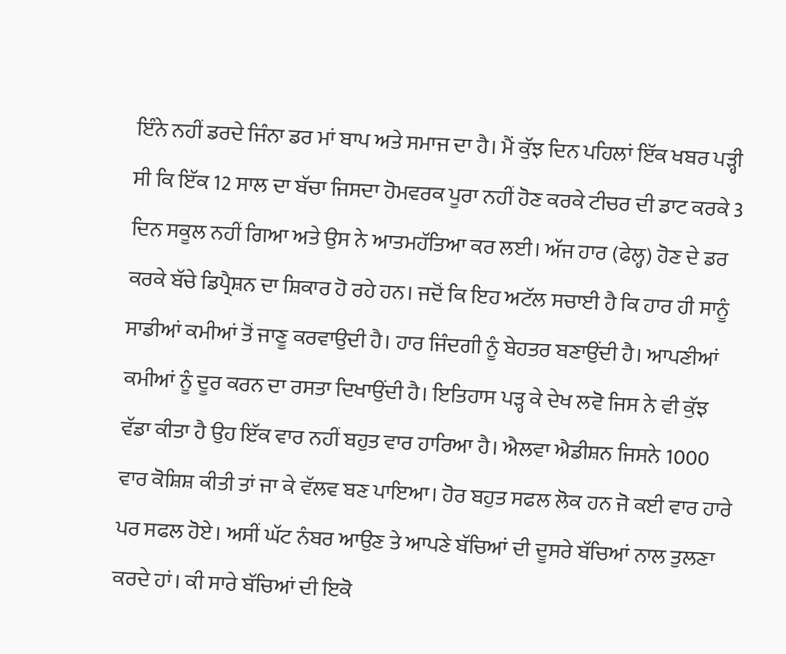ਇੰਨੇ ਨਹੀਂ ਡਰਦੇ ਜਿੰਨਾ ਡਰ ਮਾਂ ਬਾਪ ਅਤੇ ਸਮਾਜ ਦਾ ਹੈ। ਮੈਂ ਕੁੱਝ ਦਿਨ ਪਹਿਲਾਂ ਇੱਕ ਖਬਰ ਪੜ੍ਹੀ ਸੀ ਕਿ ਇੱਕ 12 ਸਾਲ ਦਾ ਬੱਚਾ ਜਿਸਦਾ ਹੋਮਵਰਕ ਪੂਰਾ ਨਹੀਂ ਹੋਣ ਕਰਕੇ ਟੀਚਰ ਦੀ ਡਾਟ ਕਰਕੇ 3 ਦਿਨ ਸਕੂਲ ਨਹੀਂ ਗਿਆ ਅਤੇ ਉਸ ਨੇ ਆਤਮਹੱਤਿਆ ਕਰ ਲਈ। ਅੱਜ ਹਾਰ (ਫੇਲ੍ਹ) ਹੋਣ ਦੇ ਡਰ ਕਰਕੇ ਬੱਚੇ ਡਿਪ੍ਰੈਸ਼ਨ ਦਾ ਸ਼ਿਕਾਰ ਹੋ ਰਹੇ ਹਨ। ਜਦੋਂ ਕਿ ਇਹ ਅਟੱਲ ਸਚਾਈ ਹੈ ਕਿ ਹਾਰ ਹੀ ਸਾਨੂੰ ਸਾਡੀਆਂ ਕਮੀਆਂ ਤੋਂ ਜਾਣੂ ਕਰਵਾਉਦੀ ਹੈ। ਹਾਰ ਜਿੰਦਗੀ ਨੂੰ ਬੇਹਤਰ ਬਣਾਉਂਦੀ ਹੈ। ਆਪਣੀਆਂ ਕਮੀਆਂ ਨੂੰ ਦੂਰ ਕਰਨ ਦਾ ਰਸਤਾ ਦਿਖਾਉਂਦੀ ਹੈ। ਇਤਿਹਾਸ ਪੜ੍ਹ ਕੇ ਦੇਖ ਲਵੋ ਜਿਸ ਨੇ ਵੀ ਕੁੱਝ ਵੱਡਾ ਕੀਤਾ ਹੈ ਉਹ ਇੱਕ ਵਾਰ ਨਹੀਂ ਬਹੁਤ ਵਾਰ ਹਾਰਿਆ ਹੈ। ਐਲਵਾ ਐਡੀਸ਼ਨ ਜਿਸਨੇ 1000 ਵਾਰ ਕੋਸ਼ਿਸ਼ ਕੀਤੀ ਤਾਂ ਜਾ ਕੇ ਵੱਲਵ ਬਣ ਪਾਇਆ। ਹੋਰ ਬਹੁਤ ਸਫਲ ਲੋਕ ਹਨ ਜੋ ਕਈ ਵਾਰ ਹਾਰੇ ਪਰ ਸਫਲ ਹੋਏ। ਅਸੀਂ ਘੱਟ ਨੰਬਰ ਆਉਣ ਤੇ ਆਪਣੇ ਬੱਚਿਆਂ ਦੀ ਦੂਸਰੇ ਬੱਚਿਆਂ ਨਾਲ ਤੁਲਣਾ ਕਰਦੇ ਹਾਂ। ਕੀ ਸਾਰੇ ਬੱਚਿਆਂ ਦੀ ਇਕੋ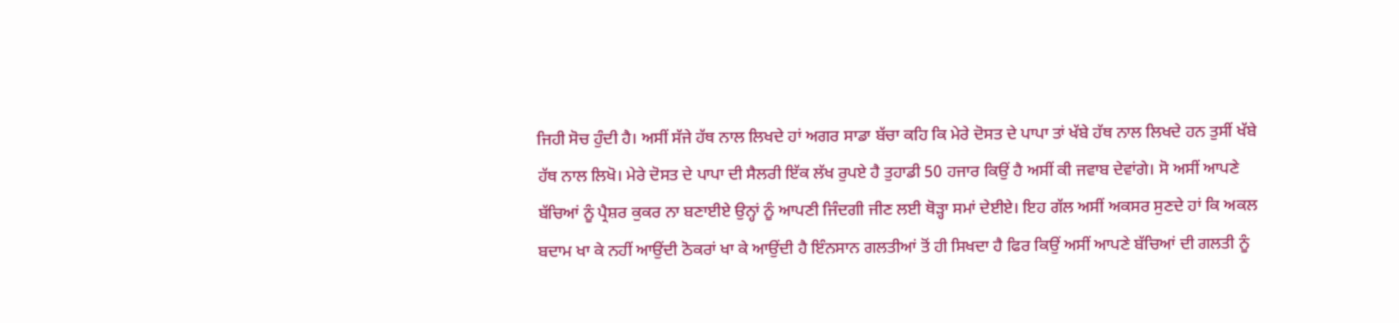ਜਿਹੀ ਸੋਚ ਹੁੰਦੀ ਹੈ। ਅਸੀਂ ਸੱਜੇ ਹੱਥ ਨਾਲ ਲਿਖਦੇ ਹਾਂ ਅਗਰ ਸਾਡਾ ਬੱਚਾ ਕਹਿ ਕਿ ਮੇਰੇ ਦੋਸਤ ਦੇ ਪਾਪਾ ਤਾਂ ਖੱਬੇ ਹੱਥ ਨਾਲ ਲਿਖਦੇ ਹਨ ਤੁਸੀਂ ਖੱਬੇ ਹੱਥ ਨਾਲ ਲਿਖੋ। ਮੇਰੇ ਦੋਸਤ ਦੇ ਪਾਪਾ ਦੀ ਸੈਲਰੀ ਇੱਕ ਲੱਖ ਰੁਪਏ ਹੈ ਤੁਹਾਡੀ 50 ਹਜਾਰ ਕਿਉਂ ਹੈ ਅਸੀਂ ਕੀ ਜਵਾਬ ਦੇਵਾਂਗੇ। ਸੋ ਅਸੀਂ ਆਪਣੇ ਬੱਚਿਆਂ ਨੂੰ ਪ੍ਰੈਸ਼ਰ ਕੁਕਰ ਨਾ ਬਣਾਈਏ ਉਨ੍ਹਾਂ ਨੂੰ ਆਪਣੀ ਜਿੰਦਗੀ ਜੀਣ ਲਈ ਥੋੜ੍ਹਾ ਸਮਾਂ ਦੇਈਏ। ਇਹ ਗੱਲ ਅਸੀਂ ਅਕਸਰ ਸੁਣਦੇ ਹਾਂ ਕਿ ਅਕਲ ਬਦਾਮ ਖਾ ਕੇ ਨਹੀਂ ਆਉਂਦੀ ਠੋਕਰਾਂ ਖਾ ਕੇ ਆਉਂਦੀ ਹੈ ਇੰਨਸਾਨ ਗਲਤੀਆਂ ਤੋਂ ਹੀ ਸਿਖਦਾ ਹੈ ਫਿਰ ਕਿਉਂ ਅਸੀਂ ਆਪਣੇ ਬੱਚਿਆਂ ਦੀ ਗਲਤੀ ਨੂੰ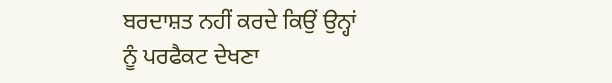ਬਰਦਾਸ਼ਤ ਨਹੀਂ ਕਰਦੇ ਕਿਉਂ ਉਨ੍ਹਾਂ ਨੂੰ ਪਰਫੈਕਟ ਦੇਖਣਾ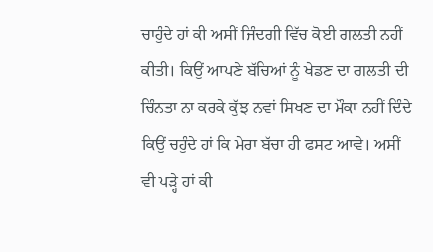ਚਾਹੁੰਦੇ ਹਾਂ ਕੀ ਅਸੀਂ ਜਿੰਦਗੀ ਵਿੱਚ ਕੋਈ ਗਲਤੀ ਨਹੀਂ ਕੀਤੀ। ਕਿਉਂ ਆਪਣੇ ਬੱਚਿਆਂ ਨੂੰ ਖੇਡਣ ਦਾ ਗਲਤੀ ਦੀ ਚਿੰਨਤਾ ਨਾ ਕਰਕੇ ਕੁੱਝ ਨਵਾਂ ਸਿਖਣ ਦਾ ਮੌਕਾ ਨਹੀਂ ਦਿੰਦੇ ਕਿਉਂ ਚਹੁੰਦੇ ਹਾਂ ਕਿ ਮੇਰਾ ਬੱਚਾ ਹੀ ਫਸਟ ਆਵੇ। ਅਸੀਂ ਵੀ ਪੜ੍ਹੇ ਹਾਂ ਕੀ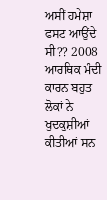ਅਸੀਂ ਹਮੇਸ਼ਾ ਫਸਟ ਆਉਂਦੇ ਸੀ?? 2008 ਆਰਥਿਕ ਮੰਦੀ ਕਾਰਨ ਬਹੁਤ ਲੋਕਾਂ ਨੇ ਖੁਦਕੁਸ਼ੀਆਂ ਕੀਤੀਆਂ ਸਨ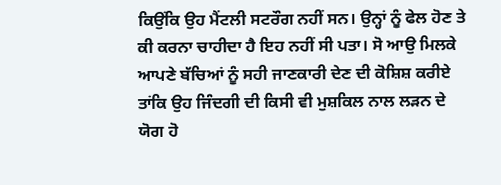ਕਿਉਂਕਿ ਉਹ ਮੈਂਟਲੀ ਸਟਰੌਗ ਨਹੀਂ ਸਨ। ਉਨ੍ਹਾਂ ਨੂੰ ਫੇਲ ਹੋਣ ਤੇ ਕੀ ਕਰਨਾ ਚਾਹੀਦਾ ਹੈ ਇਹ ਨਹੀਂ ਸੀ ਪਤਾ। ਸੋ ਆਉ ਮਿਲਕੇ ਆਪਣੇ ਬੱਚਿਆਂ ਨੂੰ ਸਹੀ ਜਾਣਕਾਰੀ ਦੇਣ ਦੀ ਕੋਸ਼ਿਸ਼ ਕਰੀਏ ਤਾਂਕਿ ਉਹ ਜਿੰਦਗੀ ਦੀ ਕਿਸੀ ਵੀ ਮੁਸ਼ਕਿਲ ਨਾਲ ਲੜਨ ਦੇ ਯੋਗ ਹੋ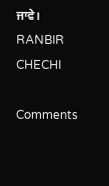ਜਾਵੇ। RANBIR CHECHI

Comments